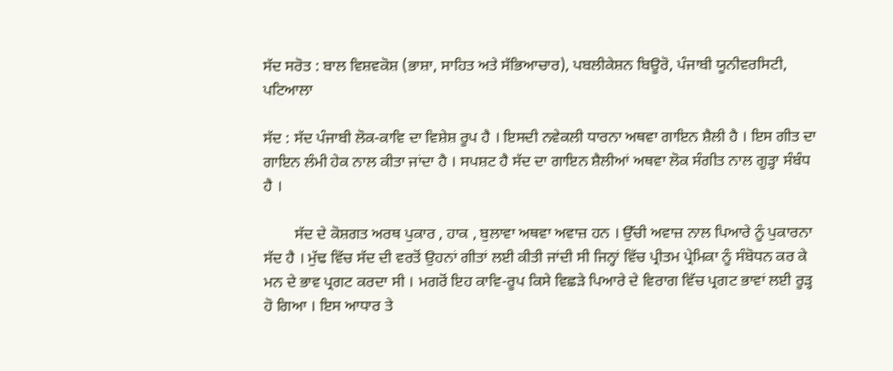ਸੱਦ ਸਰੋਤ : ਬਾਲ ਵਿਸ਼ਵਕੋਸ਼ (ਭਾਸ਼ਾ, ਸਾਹਿਤ ਅਤੇ ਸੱਭਿਆਚਾਰ), ਪਬਲੀਕੇਸ਼ਨ ਬਿਊਰੋ, ਪੰਜਾਬੀ ਯੂਨੀਵਰਸਿਟੀ, ਪਟਿਆਲਾ

ਸੱਦ : ਸੱਦ ਪੰਜਾਬੀ ਲੋਕ-ਕਾਵਿ ਦਾ ਵਿਸ਼ੇਸ਼ ਰੂਪ ਹੈ । ਇਸਦੀ ਨਵੇਕਲੀ ਧਾਰਨਾ ਅਥਵਾ ਗਾਇਨ ਸ਼ੈਲੀ ਹੈ । ਇਸ ਗੀਤ ਦਾ ਗਾਇਨ ਲੰਮੀ ਹੇਕ ਨਾਲ ਕੀਤਾ ਜਾਂਦਾ ਹੈ । ਸਪਸ਼ਟ ਹੈ ਸੱਦ ਦਾ ਗਾਇਨ ਸ਼ੈਲੀਆਂ ਅਥਵਾ ਲੋਕ ਸੰਗੀਤ ਨਾਲ ਗੂੜ੍ਹਾ ਸੰਬੰਧ ਹੈ ।

        ਸੱਦ ਦੇ ਕੋਸ਼ਗਤ ਅਰਥ ਪੁਕਾਰ , ਹਾਕ , ਬੁਲਾਵਾ ਅਥਵਾ ਅਵਾਜ਼ ਹਨ । ਉੱਚੀ ਅਵਾਜ਼ ਨਾਲ ਪਿਆਰੇ ਨੂੰ ਪੁਕਾਰਨਾ ਸੱਦ ਹੈ । ਮੁੱਢ ਵਿੱਚ ਸੱਦ ਦੀ ਵਰਤੋਂ ਉਹਨਾਂ ਗੀਤਾਂ ਲਈ ਕੀਤੀ ਜਾਂਦੀ ਸੀ ਜਿਨ੍ਹਾਂ ਵਿੱਚ ਪ੍ਰੀਤਮ ਪ੍ਰੇਮਿਕਾ ਨੂੰ ਸੰਬੋਧਨ ਕਰ ਕੇ ਮਨ ਦੇ ਭਾਵ ਪ੍ਰਗਟ ਕਰਦਾ ਸੀ । ਮਗਰੋਂ ਇਹ ਕਾਵਿ-ਰੂਪ ਕਿਸੇ ਵਿਛੜੇ ਪਿਆਰੇ ਦੇ ਵਿਰਾਗ ਵਿੱਚ ਪ੍ਰਗਟ ਭਾਵਾਂ ਲਈ ਰੂੜ੍ਹ ਹੋ ਗਿਆ । ਇਸ ਆਧਾਰ ਤੇ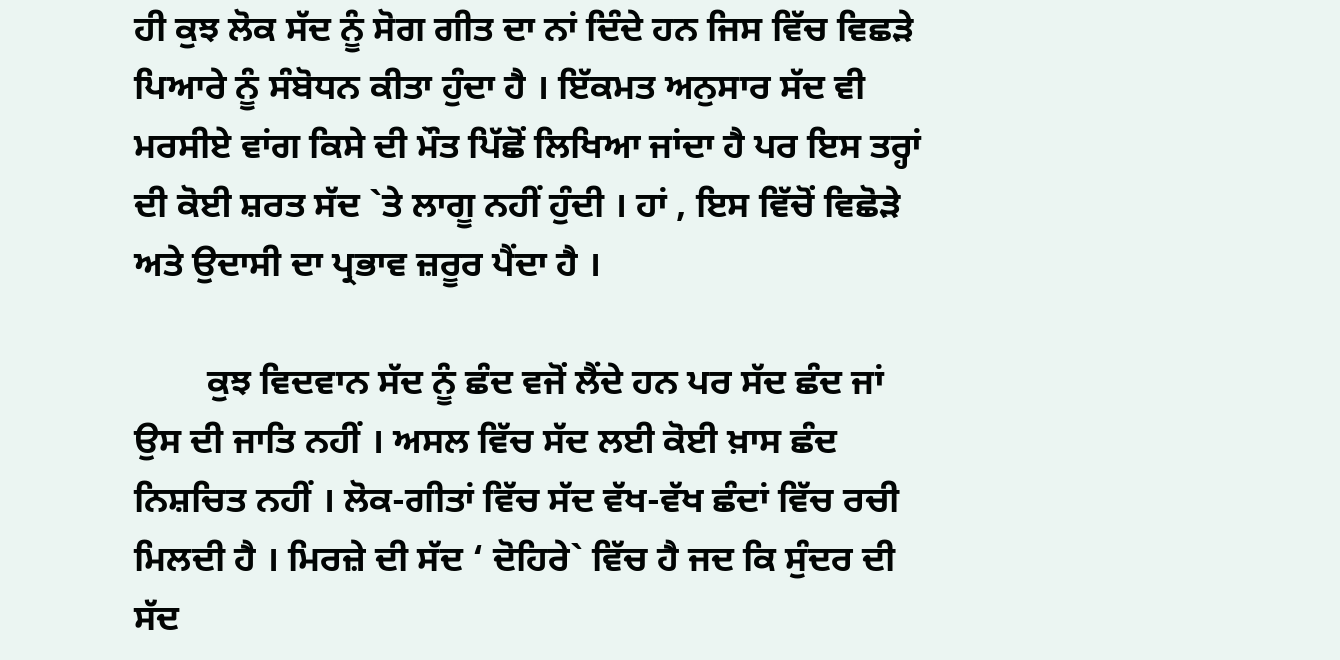ਹੀ ਕੁਝ ਲੋਕ ਸੱਦ ਨੂੰ ਸੋਗ ਗੀਤ ਦਾ ਨਾਂ ਦਿੰਦੇ ਹਨ ਜਿਸ ਵਿੱਚ ਵਿਛੜੇ ਪਿਆਰੇ ਨੂੰ ਸੰਬੋਧਨ ਕੀਤਾ ਹੁੰਦਾ ਹੈ । ਇੱਕਮਤ ਅਨੁਸਾਰ ਸੱਦ ਵੀ ਮਰਸੀਏ ਵਾਂਗ ਕਿਸੇ ਦੀ ਮੌਤ ਪਿੱਛੋਂ ਲਿਖਿਆ ਜਾਂਦਾ ਹੈ ਪਰ ਇਸ ਤਰ੍ਹਾਂ ਦੀ ਕੋਈ ਸ਼ਰਤ ਸੱਦ `ਤੇ ਲਾਗੂ ਨਹੀਂ ਹੁੰਦੀ । ਹਾਂ , ਇਸ ਵਿੱਚੋਂ ਵਿਛੋੜੇ ਅਤੇ ਉਦਾਸੀ ਦਾ ਪ੍ਰਭਾਵ ਜ਼ਰੂਰ ਪੈਂਦਾ ਹੈ ।

        ਕੁਝ ਵਿਦਵਾਨ ਸੱਦ ਨੂੰ ਛੰਦ ਵਜੋਂ ਲੈਂਦੇ ਹਨ ਪਰ ਸੱਦ ਛੰਦ ਜਾਂ ਉਸ ਦੀ ਜਾਤਿ ਨਹੀਂ । ਅਸਲ ਵਿੱਚ ਸੱਦ ਲਈ ਕੋਈ ਖ਼ਾਸ ਛੰਦ ਨਿਸ਼ਚਿਤ ਨਹੀਂ । ਲੋਕ-ਗੀਤਾਂ ਵਿੱਚ ਸੱਦ ਵੱਖ-ਵੱਖ ਛੰਦਾਂ ਵਿੱਚ ਰਚੀ ਮਿਲਦੀ ਹੈ । ਮਿਰਜ਼ੇ ਦੀ ਸੱਦ ‘ ਦੋਹਿਰੇ` ਵਿੱਚ ਹੈ ਜਦ ਕਿ ਸੁੰਦਰ ਦੀ ਸੱਦ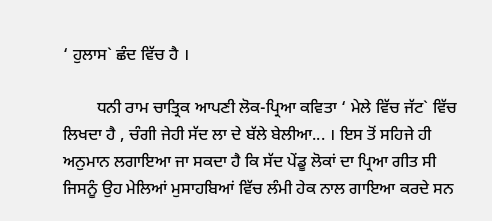‘ ਹੁਲਾਸ` ਛੰਦ ਵਿੱਚ ਹੈ ।

        ਧਨੀ ਰਾਮ ਚਾਤ੍ਰਿਕ ਆਪਣੀ ਲੋਕ-ਪ੍ਰਿਆ ਕਵਿਤਾ ‘ ਮੇਲੇ ਵਿੱਚ ਜੱਟ` ਵਿੱਚ ਲਿਖਦਾ ਹੈ , ਚੰਗੀ ਜੇਹੀ ਸੱਦ ਲਾ ਦੇ ਬੱਲੇ ਬੇਲੀਆ... । ਇਸ ਤੋਂ ਸਹਿਜੇ ਹੀ ਅਨੁਮਾਨ ਲਗਾਇਆ ਜਾ ਸਕਦਾ ਹੈ ਕਿ ਸੱਦ ਪੇਂਡੂ ਲੋਕਾਂ ਦਾ ਪ੍ਰਿਆ ਗੀਤ ਸੀ ਜਿਸਨੂੰ ਉਹ ਮੇਲਿਆਂ ਮੁਸਾਹਬਿਆਂ ਵਿੱਚ ਲੰਮੀ ਹੇਕ ਨਾਲ ਗਾਇਆ ਕਰਦੇ ਸਨ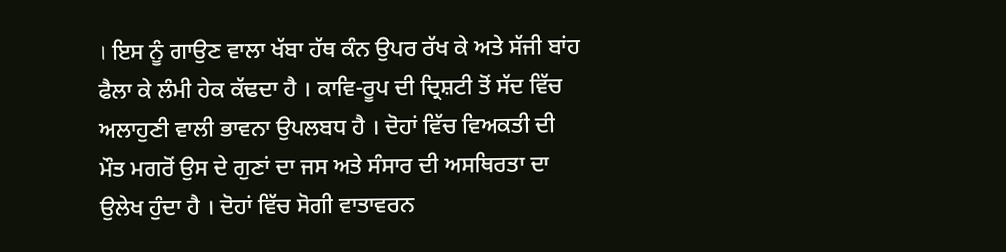। ਇਸ ਨੂੰ ਗਾਉਣ ਵਾਲਾ ਖੱਬਾ ਹੱਥ ਕੰਨ ਉਪਰ ਰੱਖ ਕੇ ਅਤੇ ਸੱਜੀ ਬਾਂਹ ਫੈਲਾ ਕੇ ਲੰਮੀ ਹੇਕ ਕੱਢਦਾ ਹੈ । ਕਾਵਿ-ਰੂਪ ਦੀ ਦ੍ਰਿਸ਼ਟੀ ਤੋਂ ਸੱਦ ਵਿੱਚ ਅਲਾਹੁਣੀ ਵਾਲੀ ਭਾਵਨਾ ਉਪਲਬਧ ਹੈ । ਦੋਹਾਂ ਵਿੱਚ ਵਿਅਕਤੀ ਦੀ ਮੌਤ ਮਗਰੋਂ ਉਸ ਦੇ ਗੁਣਾਂ ਦਾ ਜਸ ਅਤੇ ਸੰਸਾਰ ਦੀ ਅਸਥਿਰਤਾ ਦਾ ਉਲੇਖ ਹੁੰਦਾ ਹੈ । ਦੋਹਾਂ ਵਿੱਚ ਸੋਗੀ ਵਾਤਾਵਰਨ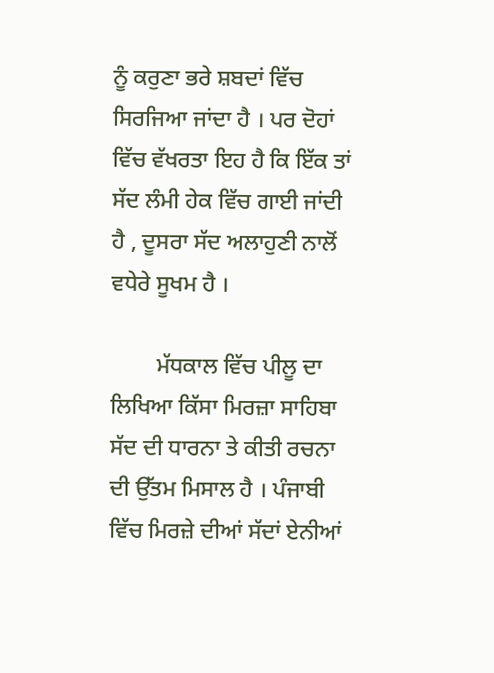ਨੂੰ ਕਰੁਣਾ ਭਰੇ ਸ਼ਬਦਾਂ ਵਿੱਚ ਸਿਰਜਿਆ ਜਾਂਦਾ ਹੈ । ਪਰ ਦੋਹਾਂ ਵਿੱਚ ਵੱਖਰਤਾ ਇਹ ਹੈ ਕਿ ਇੱਕ ਤਾਂ ਸੱਦ ਲੰਮੀ ਹੇਕ ਵਿੱਚ ਗਾਈ ਜਾਂਦੀ ਹੈ , ਦੂਸਰਾ ਸੱਦ ਅਲਾਹੁਣੀ ਨਾਲੋਂ ਵਧੇਰੇ ਸੂਖਮ ਹੈ ।

        ਮੱਧਕਾਲ ਵਿੱਚ ਪੀਲੂ ਦਾ ਲਿਖਿਆ ਕਿੱਸਾ ਮਿਰਜ਼ਾ ਸਾਹਿਬਾ   ਸੱਦ ਦੀ ਧਾਰਨਾ ਤੇ ਕੀਤੀ ਰਚਨਾ ਦੀ ਉੱਤਮ ਮਿਸਾਲ ਹੈ । ਪੰਜਾਬੀ ਵਿੱਚ ਮਿਰਜ਼ੇ ਦੀਆਂ ਸੱਦਾਂ ਏਨੀਆਂ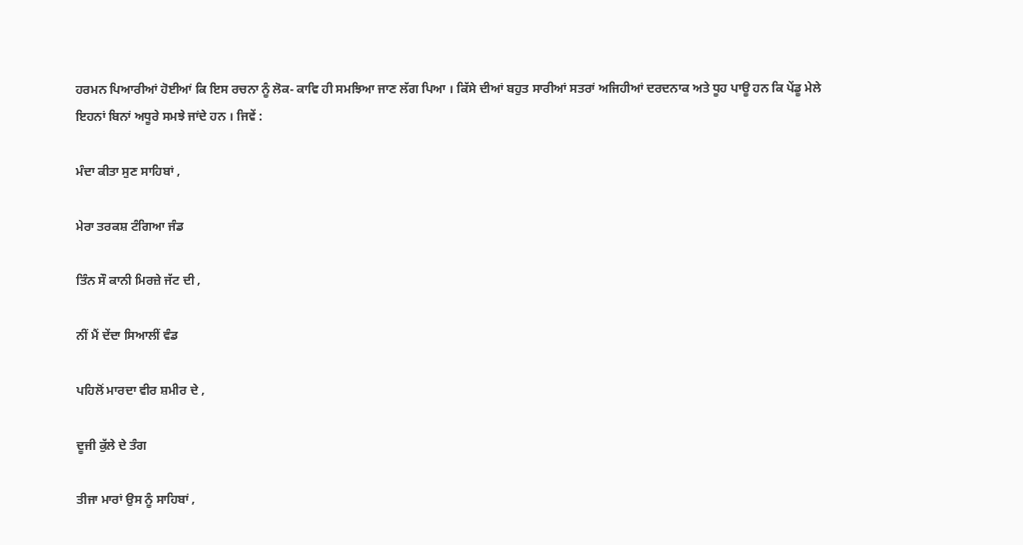ਹਰਮਨ ਪਿਆਰੀਆਂ ਹੋਈਆਂ ਕਿ ਇਸ ਰਚਨਾ ਨੂੰ ਲੋਕ- ਕਾਵਿ ਹੀ ਸਮਝਿਆ ਜਾਣ ਲੱਗ ਪਿਆ । ਕਿੱਸੇ ਦੀਆਂ ਬਹੁਤ ਸਾਰੀਆਂ ਸਤਰਾਂ ਅਜਿਹੀਆਂ ਦਰਦਨਾਕ ਅਤੇ ਧੂਹ ਪਾਊ ਹਨ ਕਿ ਪੇਂਡੂ ਮੇਲੇ ਇਹਨਾਂ ਬਿਨਾਂ ਅਧੂਰੇ ਸਮਝੇ ਜਾਂਦੇ ਹਨ । ਜਿਵੇਂ :

ਮੰਦਾ ਕੀਤਾ ਸੁਣ ਸਾਹਿਬਾਂ ,

ਮੇਰਾ ਤਰਕਸ਼ ਟੰਗਿਆ ਜੰਡ

ਤਿੰਨ ਸੌ ਕਾਨੀ ਮਿਰਜ਼ੇ ਜੱਟ ਦੀ ,

ਨੀਂ ਮੈਂ ਦੇਂਦਾ ਸਿਆਲੀਂ ਵੰਡ

ਪਹਿਲੋਂ ਮਾਰਦਾ ਵੀਰ ਸ਼ਮੀਰ ਦੇ ,

ਦੂਜੀ ਕੁੱਲੇ ਦੇ ਤੰਗ

ਤੀਜਾ ਮਾਰਾਂ ਉਸ ਨੂੰ ਸਾਹਿਬਾਂ ,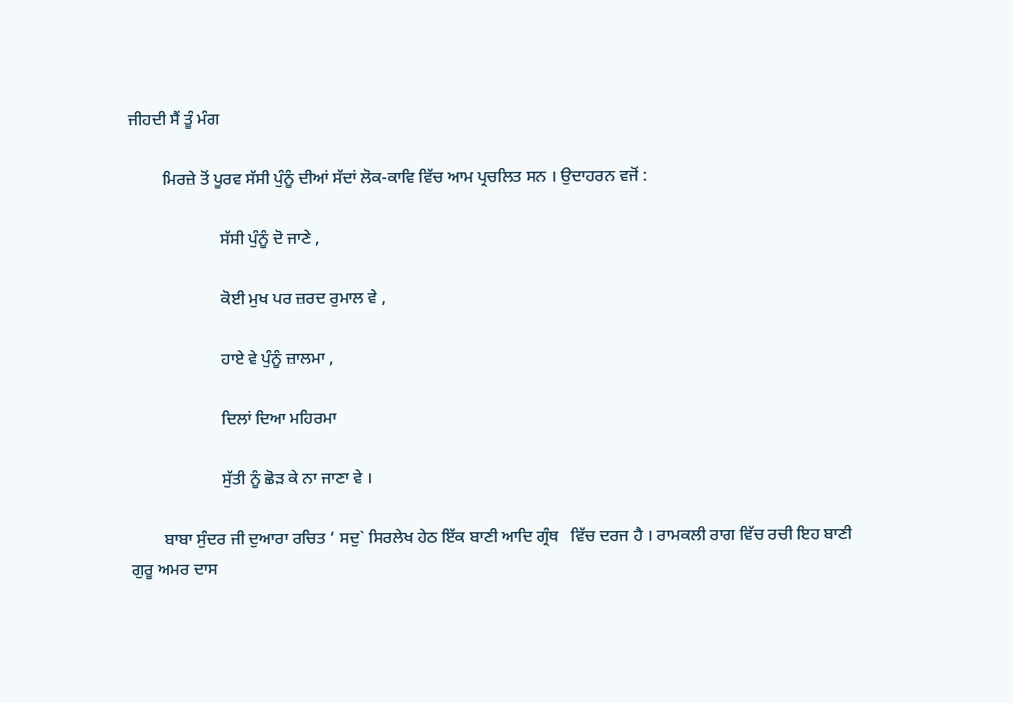ਜੀਹਦੀ ਸੈਂ ਤੂੰ ਮੰਗ

        ਮਿਰਜ਼ੇ ਤੋਂ ਪੂਰਵ ਸੱਸੀ ਪੁੰਨੂੰ ਦੀਆਂ ਸੱਦਾਂ ਲੋਕ-ਕਾਵਿ ਵਿੱਚ ਆਮ ਪ੍ਰਚਲਿਤ ਸਨ । ਉਦਾਹਰਨ ਵਜੋਂ :

                      ਸੱਸੀ ਪੁੰਨੂੰ ਦੋ ਜਾਣੇ ,

                      ਕੋਈ ਮੁਖ ਪਰ ਜ਼ਰਦ ਰੁਮਾਲ ਵੇ ,

                      ਹਾਏ ਵੇ ਪੁੰਨੂੰ ਜ਼ਾਲਮਾ ,

                      ਦਿਲਾਂ ਦਿਆ ਮਹਿਰਮਾ

                      ਸੁੱਤੀ ਨੂੰ ਛੋੜ ਕੇ ਨਾ ਜਾਣਾ ਵੇ ।

        ਬਾਬਾ ਸੁੰਦਰ ਜੀ ਦੁਆਰਾ ਰਚਿਤ ‘ ਸਦੁ` ਸਿਰਲੇਖ ਹੇਠ ਇੱਕ ਬਾਣੀ ਆਦਿ ਗ੍ਰੰਥ   ਵਿੱਚ ਦਰਜ ਹੈ । ਰਾਮਕਲੀ ਰਾਗ ਵਿੱਚ ਰਚੀ ਇਹ ਬਾਣੀ ਗੁਰੂ ਅਮਰ ਦਾਸ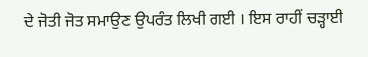ਦੇ ਜੋਤੀ ਜੋਤ ਸਮਾਉਣ ਉਪਰੰਤ ਲਿਖੀ ਗਈ । ਇਸ ਰਾਹੀਂ ਚੜ੍ਹਾਈ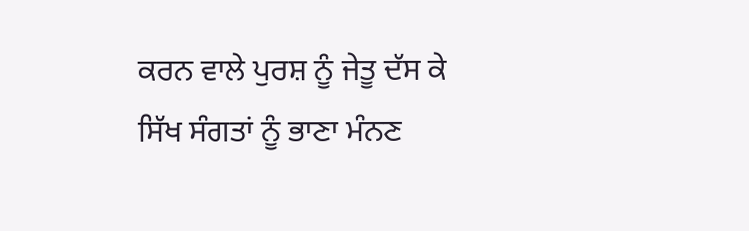ਕਰਨ ਵਾਲੇ ਪੁਰਸ਼ ਨੂੰ ਜੇਤੂ ਦੱਸ ਕੇ ਸਿੱਖ ਸੰਗਤਾਂ ਨੂੰ ਭਾਣਾ ਮੰਨਣ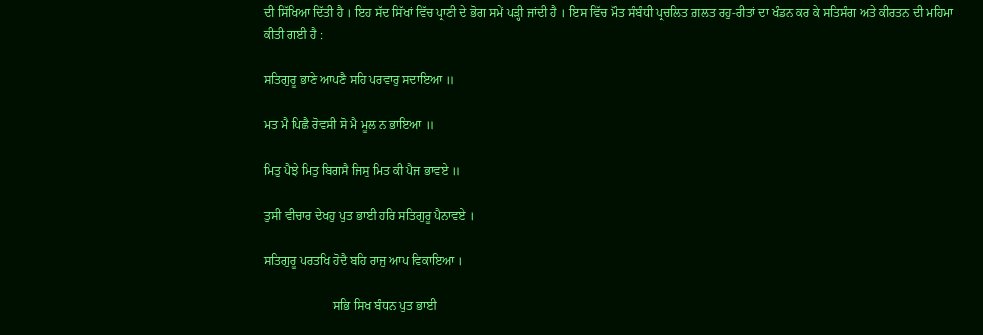ਦੀ ਸਿੱਖਿਆ ਦਿੱਤੀ ਹੈ । ਇਹ ਸੱਦ ਸਿੱਖਾਂ ਵਿੱਚ ਪ੍ਰਾਣੀ ਦੇ ਭੋਗ ਸਮੇਂ ਪੜ੍ਹੀ ਜਾਂਦੀ ਹੈ । ਇਸ ਵਿੱਚ ਮੌਤ ਸੰਬੰਧੀ ਪ੍ਰਚਲਿਤ ਗ਼ਲਤ ਰਹੁ-ਰੀਤਾਂ ਦਾ ਖੰਡਨ ਕਰ ਕੇ ਸਤਿਸੰਗ ਅਤੇ ਕੀਰਤਨ ਦੀ ਮਹਿਮਾ ਕੀਤੀ ਗਈ ਹੈ :

ਸਤਿਗੁਰੂ ਭਾਣੇ ਆਪਣੈ ਸਹਿ ਪਰਵਾਰੁ ਸਦਾਇਆ ॥

ਮਤ ਮੈ ਪਿਛੈ ਰੋਵਸੀ ਸੋ ਮੈ ਮੂਲ ਨ ਭਾਇਆ ॥

ਮਿਤੁ ਪੈਝੇ ਮਿਤੁ ਬਿਗਸੈ ਜਿਸੁ ਮਿਤ ਕੀ ਪੈਜ ਭਾਵਏ ॥

ਤੁਸੀ ਵੀਚਾਰ ਦੇਖਹੁ ਪੁਤ ਭਾਈ ਹਰਿ ਸਤਿਗੁਰੂ ਪੈਨਾਵਏ ।

ਸਤਿਗੁਰੂ ਪਰਤਖਿ ਹੋਦੈ ਬਹਿ ਰਾਜੁ ਆਪ ਵਿਕਾਇਆ ।

                      ਸਭਿ ਸਿਖ ਬੰਧਨ ਪੁਤ ਭਾਈ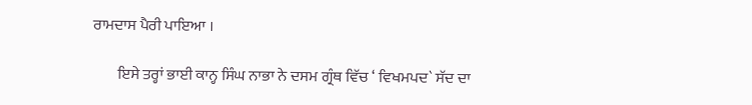ਰਾਮਦਾਸ ਪੈਰੀ ਪਾਇਆ ।

        ਇਸੇ ਤਰ੍ਹਾਂ ਭਾਈ ਕਾਨ੍ਹ ਸਿੰਘ ਨਾਭਾ ਨੇ ਦਸਮ ਗ੍ਰੰਥ ਵਿੱਚ ‘ ਵਿਖਮਪਦ` ਸੱਦ ਦਾ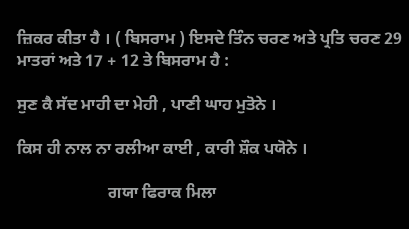ਜ਼ਿਕਰ ਕੀਤਾ ਹੈ । ( ਬਿਸਰਾਮ ) ਇਸਦੇ ਤਿੰਨ ਚਰਣ ਅਤੇ ਪ੍ਰਤਿ ਚਰਣ 29 ਮਾਤਰਾਂ ਅਤੇ 17 + 12 ਤੇ ਬਿਸਰਾਮ ਹੈ :

ਸੁਣ ਕੈ ਸੱਦ ਮਾਹੀ ਦਾ ਮੇਹੀ , ਪਾਣੀ ਘਾਹ ਮੁਤੋਨੇ ।

ਕਿਸ ਹੀ ਨਾਲ ਨਾ ਰਲੀਆ ਕਾਈ , ਕਾਰੀ ਸ਼ੌਕ ਪਯੋਨੇ ।

                      ਗਯਾ ਫਿਰਾਕ ਮਿਲਾ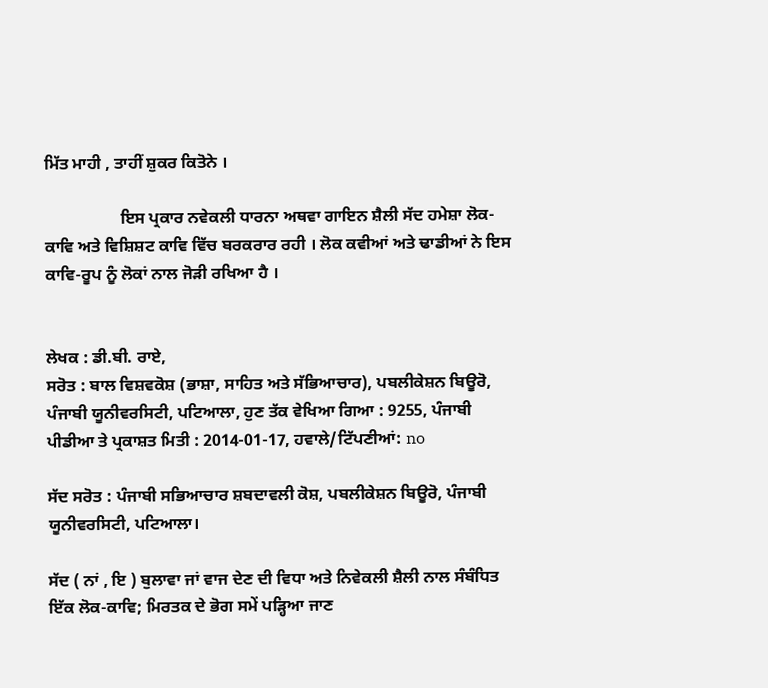ਮਿੱਤ ਮਾਹੀ , ਤਾਹੀਂ ਸ਼ੁਕਰ ਕਿਤੋਨੇ ।

                  ਇਸ ਪ੍ਰਕਾਰ ਨਵੇਕਲੀ ਧਾਰਨਾ ਅਥਵਾ ਗਾਇਨ ਸ਼ੈਲੀ ਸੱਦ ਹਮੇਸ਼ਾ ਲੋਕ-ਕਾਵਿ ਅਤੇ ਵਿਸ਼ਿਸ਼ਟ ਕਾਵਿ ਵਿੱਚ ਬਰਕਰਾਰ ਰਹੀ । ਲੋਕ ਕਵੀਆਂ ਅਤੇ ਢਾਡੀਆਂ ਨੇ ਇਸ ਕਾਵਿ-ਰੂਪ ਨੂੰ ਲੋਕਾਂ ਨਾਲ ਜੋੜੀ ਰਖਿਆ ਹੈ ।


ਲੇਖਕ : ਡੀ.ਬੀ. ਰਾਏ,
ਸਰੋਤ : ਬਾਲ ਵਿਸ਼ਵਕੋਸ਼ (ਭਾਸ਼ਾ, ਸਾਹਿਤ ਅਤੇ ਸੱਭਿਆਚਾਰ), ਪਬਲੀਕੇਸ਼ਨ ਬਿਊਰੋ, ਪੰਜਾਬੀ ਯੂਨੀਵਰਸਿਟੀ, ਪਟਿਆਲਾ, ਹੁਣ ਤੱਕ ਵੇਖਿਆ ਗਿਆ : 9255, ਪੰਜਾਬੀ ਪੀਡੀਆ ਤੇ ਪ੍ਰਕਾਸ਼ਤ ਮਿਤੀ : 2014-01-17, ਹਵਾਲੇ/ਟਿੱਪਣੀਆਂ: no

ਸੱਦ ਸਰੋਤ : ਪੰਜਾਬੀ ਸਭਿਆਚਾਰ ਸ਼ਬਦਾਵਲੀ ਕੋਸ਼, ਪਬਲੀਕੇਸ਼ਨ ਬਿਊਰੋ, ਪੰਜਾਬੀ ਯੂਨੀਵਰਸਿਟੀ, ਪਟਿਆਲਾ।

ਸੱਦ ( ਨਾਂ , ਇ ) ਬੁਲਾਵਾ ਜਾਂ ਵਾਜ ਦੇਣ ਦੀ ਵਿਧਾ ਅਤੇ ਨਿਵੇਕਲੀ ਸ਼ੈਲੀ ਨਾਲ ਸੰਬੰਧਿਤ ਇੱਕ ਲੋਕ-ਕਾਵਿ; ਮਿਰਤਕ ਦੇ ਭੋਗ ਸਮੇਂ ਪੜ੍ਹਿਆ ਜਾਣ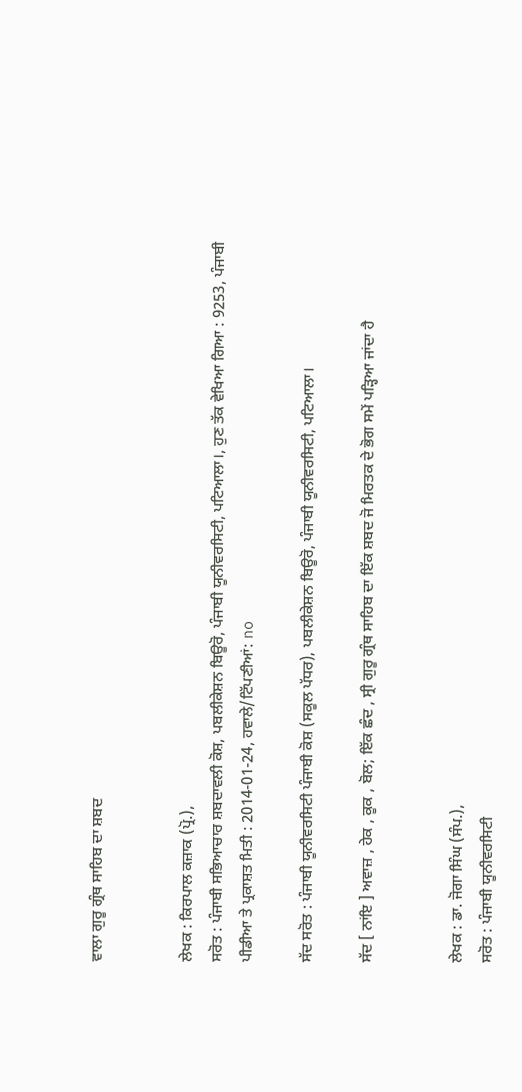ਵਾਲਾ ਗੁਰੂ ਗ੍ਰੰਥ ਸਾਹਿਬ ਦਾ ਸ਼ਬਦ


ਲੇਖਕ : ਕਿਰਪਾਲ ਕਜ਼ਾਕ (ਪ੍ਰੋ.),
ਸਰੋਤ : ਪੰਜਾਬੀ ਸਭਿਆਚਾਰ ਸ਼ਬਦਾਵਲੀ ਕੋਸ਼, ਪਬਲੀਕੇਸ਼ਨ ਬਿਊਰੋ, ਪੰਜਾਬੀ ਯੂਨੀਵਰਸਿਟੀ, ਪਟਿਆਲਾ।, ਹੁਣ ਤੱਕ ਵੇਖਿਆ ਗਿਆ : 9253, ਪੰਜਾਬੀ ਪੀਡੀਆ ਤੇ ਪ੍ਰਕਾਸ਼ਤ ਮਿਤੀ : 2014-01-24, ਹਵਾਲੇ/ਟਿੱਪਣੀਆਂ: no

ਸੱਦ ਸਰੋਤ : ਪੰਜਾਬੀ ਯੂਨੀਵਰਸਿਟੀ ਪੰਜਾਬੀ ਕੋਸ਼ (ਸਕੂਲ ਪੱਧਰ), ਪਬਲੀਕੇਸ਼ਨ ਬਿਊਰੋ, ਪੰਜਾਬੀ ਯੂਨੀਵਰਸਿਟੀ, ਪਟਿਆਲਾ।

ਸੱਦ [ ਨਾਂਇ ] ਅਵਾਜ਼ , ਹੇਕ , ਕੂਕ , ਬੋਲ; ਇੱਕ ਛੰਦ , ਸ੍ਰੀ ਗੁਰੂ ਗ੍ਰੰਥ ਸਾਹਿਬ ਦਾ ਇੱਕ ਸ਼ਬਦ ਜੋ ਮਿਰਤਕ ਦੇ ਭੋਗ ਸਮੇਂ ਪੜ੍ਹਿਆ ਜਾਂਦਾ ਹੈ


ਲੇਖਕ : ਡਾ. ਜੋਗਾ ਸਿੰਘ (ਸੰਪ.),
ਸਰੋਤ : ਪੰਜਾਬੀ ਯੂਨੀਵਰਸਿਟੀ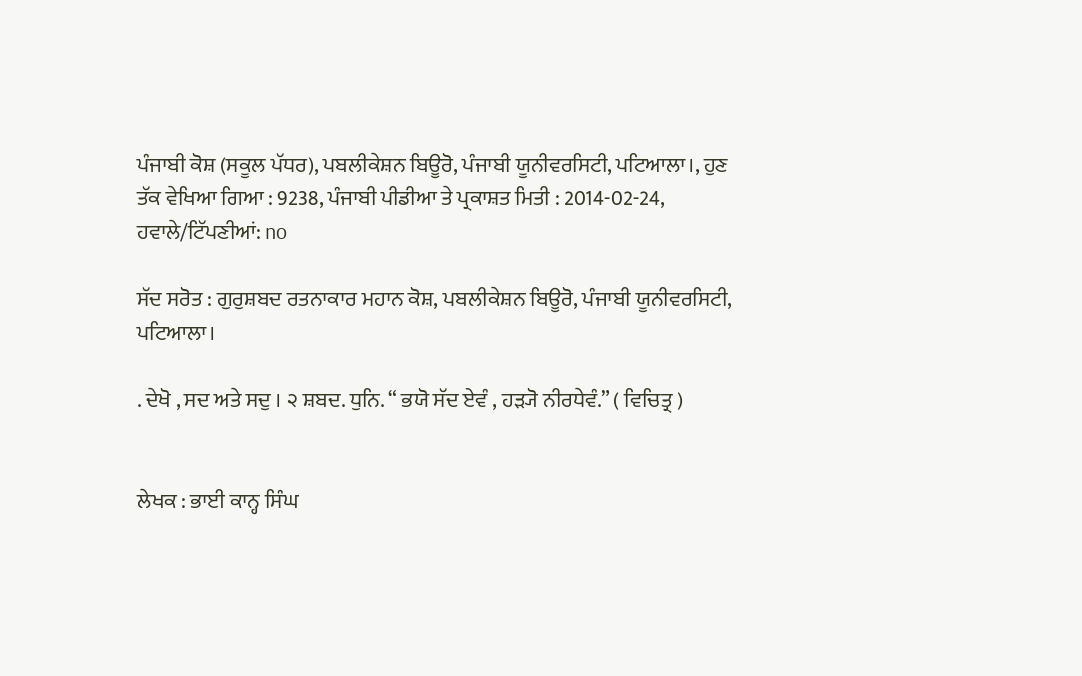ਪੰਜਾਬੀ ਕੋਸ਼ (ਸਕੂਲ ਪੱਧਰ), ਪਬਲੀਕੇਸ਼ਨ ਬਿਊਰੋ, ਪੰਜਾਬੀ ਯੂਨੀਵਰਸਿਟੀ, ਪਟਿਆਲਾ।, ਹੁਣ ਤੱਕ ਵੇਖਿਆ ਗਿਆ : 9238, ਪੰਜਾਬੀ ਪੀਡੀਆ ਤੇ ਪ੍ਰਕਾਸ਼ਤ ਮਿਤੀ : 2014-02-24, ਹਵਾਲੇ/ਟਿੱਪਣੀਆਂ: no

ਸੱਦ ਸਰੋਤ : ਗੁਰੁਸ਼ਬਦ ਰਤਨਾਕਾਰ ਮਹਾਨ ਕੋਸ਼, ਪਬਲੀਕੇਸ਼ਨ ਬਿਊਰੋ, ਪੰਜਾਬੀ ਯੂਨੀਵਰਸਿਟੀ, ਪਟਿਆਲਾ।

. ਦੇਖੋ , ਸਦ ਅਤੇ ਸਦੁ । ੨ ਸ਼ਬਦ. ਧੁਨਿ. “ ਭਯੋ ਸੱਦ ਏਵੰ , ਹੜ੍ਯੋ ਨੀਰਧੇਵੰ.” ( ਵਿਚਿਤ੍ਰ )


ਲੇਖਕ : ਭਾਈ ਕਾਨ੍ਹ ਸਿੰਘ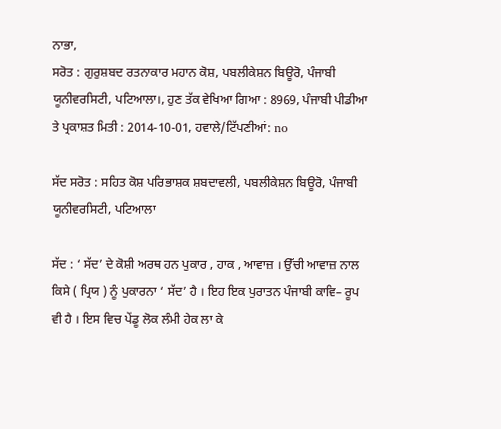ਨਾਭਾ,
ਸਰੋਤ : ਗੁਰੁਸ਼ਬਦ ਰਤਨਾਕਾਰ ਮਹਾਨ ਕੋਸ਼, ਪਬਲੀਕੇਸ਼ਨ ਬਿਊਰੋ, ਪੰਜਾਬੀ ਯੂਨੀਵਰਸਿਟੀ, ਪਟਿਆਲਾ।, ਹੁਣ ਤੱਕ ਵੇਖਿਆ ਗਿਆ : 8969, ਪੰਜਾਬੀ ਪੀਡੀਆ ਤੇ ਪ੍ਰਕਾਸ਼ਤ ਮਿਤੀ : 2014-10-01, ਹਵਾਲੇ/ਟਿੱਪਣੀਆਂ: no

ਸੱਦ ਸਰੋਤ : ਸਹਿਤ ਕੋਸ਼ ਪਰਿਭਾਸ਼ਕ ਸ਼ਬਦਾਵਲੀ, ਪਬਲੀਕੇਸ਼ਨ ਬਿਊਰੋ, ਪੰਜਾਬੀ ਯੂਨੀਵਰਸਿਟੀ, ਪਟਿਆਲਾ

ਸੱਦ : ‘ ਸੱਦ’ ਦੇ ਕੋਸ਼ੀ ਅਰਥ ਹਨ ਪੁਕਾਰ , ਹਾਕ , ਆਵਾਜ਼ । ਉੱਚੀ ਆਵਾਜ਼ ਨਾਲ ਕਿਸੇ ( ਪ੍ਰਿਯ ) ਨੂੰ ਪੁਕਾਰਨਾ ‘ ਸੱਦ’ ਹੈ । ਇਹ ਇਕ ਪੁਰਾਤਨ ਪੰਜਾਬੀ ਕਾਵਿ– ਰੂਪ ਵੀ ਹੈ । ਇਸ ਵਿਚ ਪੇਂਡੂ ਲੋਕ ਲੰਮੀ ਹੇਕ ਲਾ ਕੇ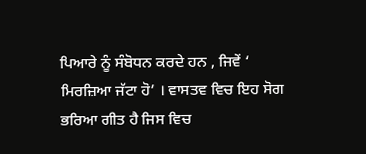ਪਿਆਰੇ ਨੂੰ ਸੰਬੋਧਨ ਕਰਦੇ ਹਨ , ਜਿਵੇਂ ‘ ਮਿਰਜ਼ਿਆ ਜੱਟਾ ਹੋ’ । ਵਾਸਤਵ ਵਿਚ ਇਹ ਸੋਗ ਭਰਿਆ ਗੀਤ ਹੈ ਜਿਸ ਵਿਚ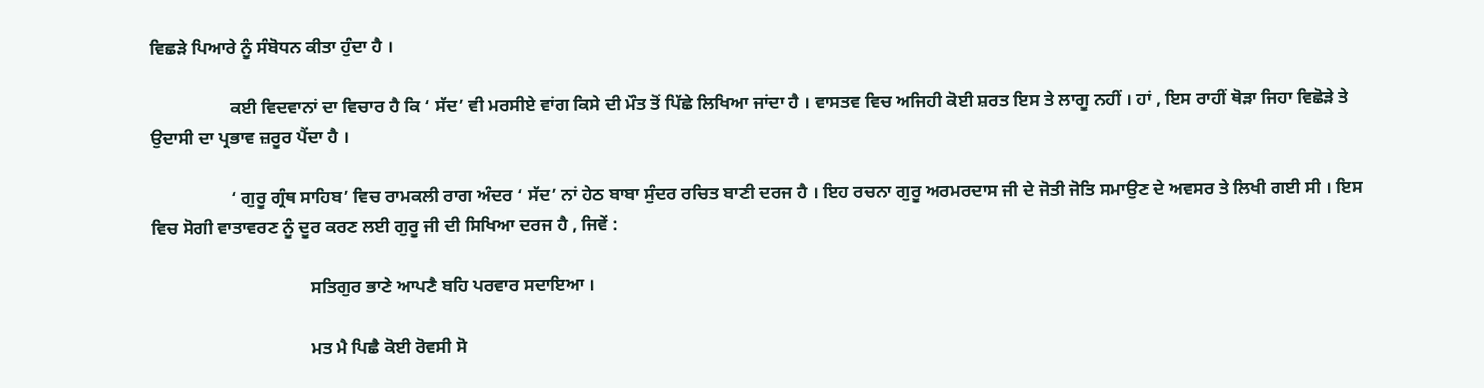ਵਿਛੜੇ ਪਿਆਰੇ ਨੂੰ ਸੰਬੋਧਨ ਕੀਤਾ ਹੁੰਦਾ ਹੈ ।

                  ਕਈ ਵਿਦਵਾਨਾਂ ਦਾ ਵਿਚਾਰ ਹੈ ਕਿ ‘ ਸੱਦ’ ਵੀ ਮਰਸੀਏ ਵਾਂਗ ਕਿਸੇ ਦੀ ਮੌਤ ਤੋਂ ਪਿੱਛੇ ਲਿਖਿਆ ਜਾਂਦਾ ਹੈ । ਵਾਸਤਵ ਵਿਚ ਅਜਿਹੀ ਕੋਈ ਸ਼ਰਤ ਇਸ ਤੇ ਲਾਗੂ ਨਹੀਂ । ਹਾਂ , ਇਸ ਰਾਹੀਂ ਥੋੜਾ ਜਿਹਾ ਵਿਛੋੜੇ ਤੇ ਉਦਾਸੀ ਦਾ ਪ੍ਰਭਾਵ ਜ਼ਰੂਰ ਪੈਂਦਾ ਹੈ ।

                  ‘ ਗੁਰੂ ਗ੍ਰੰਥ ਸਾਹਿਬ’ ਵਿਚ ਰਾਮਕਲੀ ਰਾਗ ਅੰਦਰ ‘ ਸੱਦ’ ਨਾਂ ਹੇਠ ਬਾਬਾ ਸੁੰਦਰ ਰਚਿਤ ਬਾਣੀ ਦਰਜ ਹੈ । ਇਹ ਰਚਨਾ ਗੁਰੂ ਅਰਮਰਦਾਸ ਜੀ ਦੇ ਜੋਤੀ ਜੋਤਿ ਸਮਾਉਣ ਦੇ ਅਵਸਰ ਤੇ ਲਿਖੀ ਗਈ ਸੀ । ਇਸ ਵਿਚ ਸੋਗੀ ਵਾਤਾਵਰਣ ਨੂੰ ਦੂਰ ਕਰਣ ਲਈ ਗੁਰੂ ਜੀ ਦੀ ਸਿਖਿਆ ਦਰਜ ਹੈ , ਜਿਵੇਂ :

                                    ਸਤਿਗੁਰ ਭਾਣੇ ਆਪਣੈ ਬਹਿ ਪਰਵਾਰ ਸਦਾਇਆ ।

                                    ਮਤ ਮੈ ਪਿਛੈ ਕੋਈ ਰੋਵਸੀ ਸੋ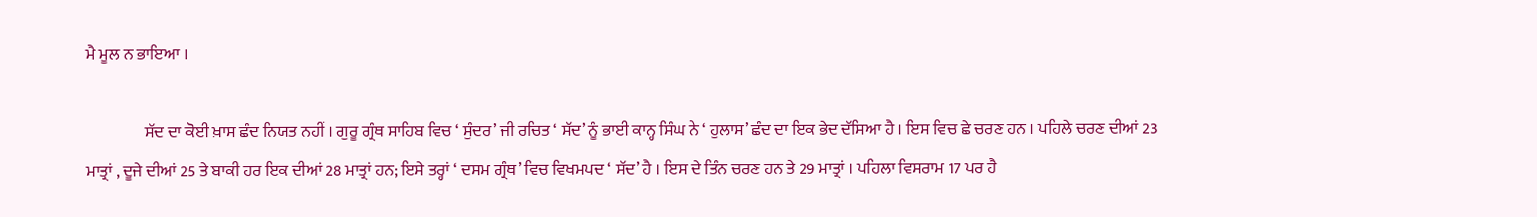ਮੈ ਮੂਲ ਨ ਭਾਇਆ ।

                  ਸੱਦ ਦਾ ਕੋਈ ਖ਼ਾਸ ਛੰਦ ਨਿਯਤ ਨਹੀਂ । ਗੁਰੂ ਗ੍ਰੰਥ ਸਾਹਿਬ ਵਿਚ ‘ ਸੁੰਦਰ’ ਜੀ ਰਚਿਤ ‘ ਸੱਦ’ ਨੂੰ ਭਾਈ ਕਾਨ੍ਹ ਸਿੰਘ ਨੇ ‘ ਹੁਲਾਸ’ ਛੰਦ ਦਾ ਇਕ ਭੇਦ ਦੱਸਿਆ ਹੈ । ਇਸ ਵਿਚ ਛੇ ਚਰਣ ਹਨ । ਪਹਿਲੇ ਚਰਣ ਦੀਆਂ 23 ਮਾਤ੍ਰਾਂ , ਦੂਜੇ ਦੀਆਂ 25 ਤੇ ਬਾਕੀ ਹਰ ਇਕ ਦੀਆਂ 28 ਮਾਤ੍ਰਾਂ ਹਨ; ਇਸੇ ਤਰ੍ਹਾਂ ‘ ਦਸਮ ਗ੍ਰੰਥ’ ਵਿਚ ਵਿਖਮਪਦ ‘ ਸੱਦ’ ਹੈ । ਇਸ ਦੇ ਤਿੰਨ ਚਰਣ ਹਨ ਤੇ 29 ਮਾਤ੍ਰਾਂ । ਪਹਿਲਾ ਵਿਸਰਾਮ 17 ਪਰ ਹੈ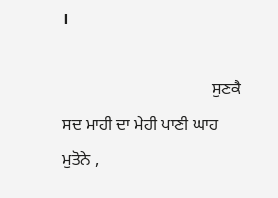।

                                    ਸੁਣਕੈ ਸਦ ਮਾਹੀ ਦਾ ਮੇਹੀ ਪਾਣੀ ਘਾਹ ਮੁਤੋਨੇ ,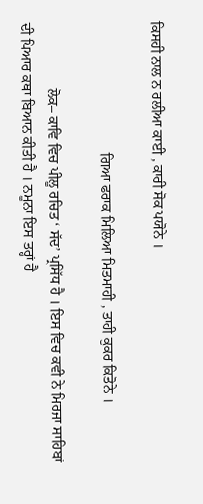ਕਿਸਹੀ ਨਾਲ ਨ ਰਲੀਆ ਕਾਈ , ਕਾਰੀ ਸੋਕ ਪਯੋਨੇ ।

                                    ਗਿਆ ਫਰਾਕ ਮਿਲਿਆ ਮਿਤਮਾਹੀ , ਤਾਹੀ ਕੁਕਰ ਕਿਤੋਨੇ ।

                  ਲੋਕ– ਕਾਵਿ ਵਿਚ ਪੀਲੂ ਰਚਿਤ ‘ ਸੱਦ’ ਪ੍ਰਸਿੱਧ ਹੈ । ਇਸ ਵਿਚ ਕਵੀ ਨੇ ਮਿਰਜਾ ਸਾਹਿਬਾਂ ਦੀ ਪਿਆਰ ਕਥਾ ਬਿਆਨ ਕੀਤੀ ਹੈ । ਨਮੂਨਾ ਇਸ ਤਰ੍ਹਾਂ ਹੈ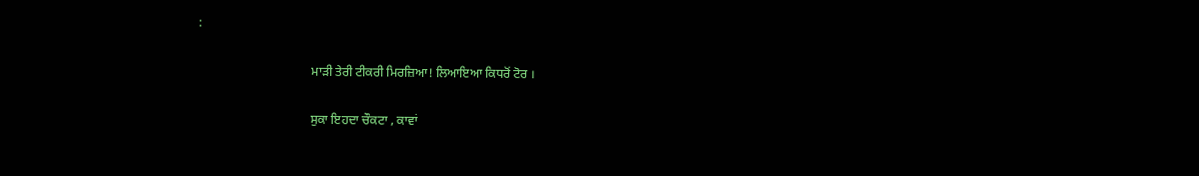:

                                    ਮਾੜੀ ਤੇਰੀ ਟੀਕਰੀ ਮਿਰਜ਼ਿਆ! ਲਿਆਇਆ ਕਿਧਰੋਂ ਟੋਰ ।

                                    ਸੁਕਾ ਇਹਦਾ ਚੌਕਟਾ , ਕਾਵਾਂ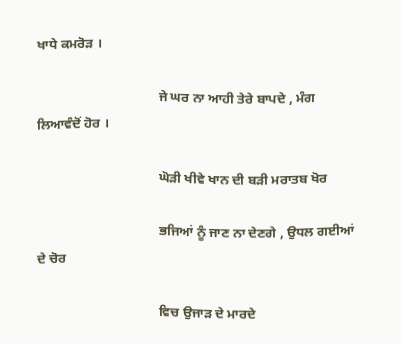ਖਾਧੇ ਕਮਰੋੜ ।

                                    ਜੇ ਘਰ ਨਾ ਆਹੀ ਤੇਰੇ ਬਾਪਦੇ , ਮੰਗ ਲਿਆਵੰਦੋਂ ਹੋਰ ।

                                    ਘੋੜੀ ਖੀਵੇ ਖਾਨ ਦੀ ਬੜੀ ਮਰਾਤਬ ਖੋਰ

                                    ਭਜਿਆਂ ਨੂੰ ਜਾਣ ਨਾ ਦੇਣਗੇ , ਉਧਲ ਗਈਆਂ ਦੇ ਚੋਰ

                                    ਵਿਚ ਉਜਾੜ ਦੇ ਮਾਰਦੇ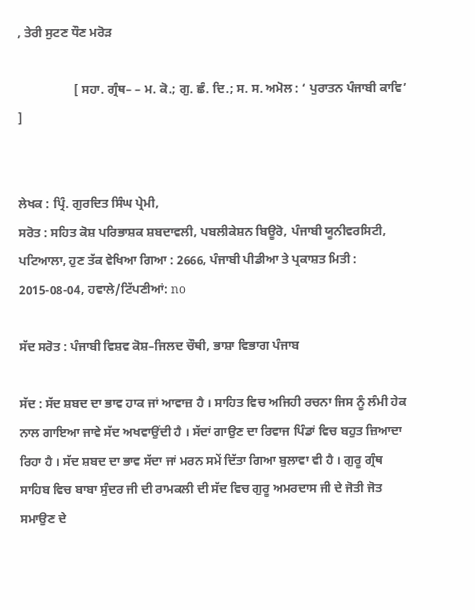, ਤੇਰੀ ਸੁਟਣ ਧੌਣ ਮਰੋੜ

                  [ ਸਹਾ. ਗ੍ਰੰਥ– – ਮ. ਕੋ.; ਗੁ. ਛੰ. ਦਿ.; ਸ. ਸ. ਅਮੋਲ : ‘ ਪੁਰਾਤਨ ਪੰਜਾਬੀ ਕਾਵਿ’ ]


ਲੇਖਕ : ਪ੍ਰਿੰ. ਗੁਰਦਿਤ ਸਿੰਘ ਪ੍ਰੇਮੀ,
ਸਰੋਤ : ਸਹਿਤ ਕੋਸ਼ ਪਰਿਭਾਸ਼ਕ ਸ਼ਬਦਾਵਲੀ, ਪਬਲੀਕੇਸ਼ਨ ਬਿਊਰੋ, ਪੰਜਾਬੀ ਯੂਨੀਵਰਸਿਟੀ, ਪਟਿਆਲਾ, ਹੁਣ ਤੱਕ ਵੇਖਿਆ ਗਿਆ : 2666, ਪੰਜਾਬੀ ਪੀਡੀਆ ਤੇ ਪ੍ਰਕਾਸ਼ਤ ਮਿਤੀ : 2015-08-04, ਹਵਾਲੇ/ਟਿੱਪਣੀਆਂ: no

ਸੱਦ ਸਰੋਤ : ਪੰਜਾਬੀ ਵਿਸ਼ਵ ਕੋਸ਼–ਜਿਲਦ ਚੌਥੀ, ਭਾਸ਼ਾ ਵਿਭਾਗ ਪੰਜਾਬ

ਸੱਦ : ਸੱਦ ਸ਼ਬਦ ਦਾ ਭਾਵ ਹਾਕ ਜਾਂ ਆਵਾਜ਼ ਹੈ । ਸਾਹਿਤ ਵਿਚ ਅਜਿਹੀ ਰਚਨਾ ਜਿਸ ਨੂੰ ਲੰਮੀ ਹੇਕ ਨਾਲ ਗਾਇਆ ਜਾਵੇ ਸੱਦ ਅਖਵਾਉਂਦੀ ਹੈ । ਸੱਦਾਂ ਗਾਉਣ ਦਾ ਰਿਵਾਜ ਪਿੰਡਾਂ ਵਿਚ ਬਹੁਤ ਜ਼ਿਆਦਾ ਰਿਹਾ ਹੈ । ਸੱਦ ਸ਼ਬਦ ਦਾ ਭਾਵ ਸੱਦਾ ਜਾਂ ਮਰਨ ਸਮੇਂ ਦਿੱਤਾ ਗਿਆ ਬੁਲਾਵਾ ਵੀ ਹੈ । ਗੁਰੂ ਗ੍ਰੰਥ ਸਾਹਿਬ ਵਿਚ ਬਾਬਾ ਸੁੰਦਰ ਜੀ ਦੀ ਰਾਮਕਲੀ ਦੀ ਸੱਦ ਵਿਚ ਗੁਰੂ ਅਮਰਦਾਸ ਜੀ ਦੇ ਜੋਤੀ ਜੋਤ ਸਮਾਉਣ ਦੇ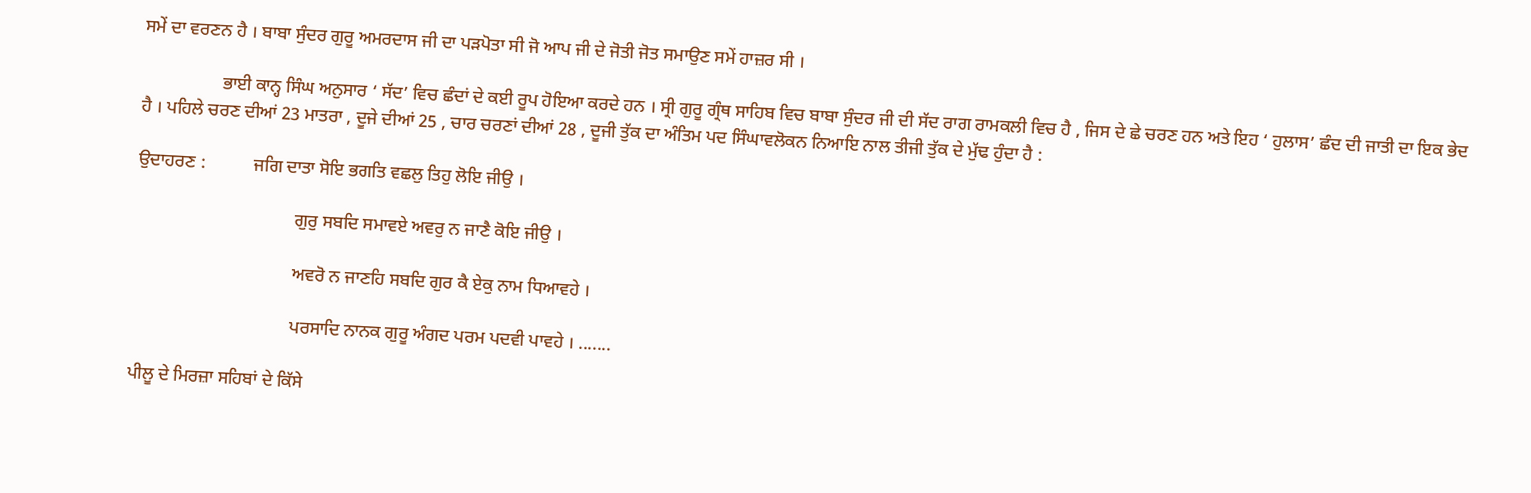ਸਮੇਂ ਦਾ ਵਰਣਨ ਹੈ । ਬਾਬਾ ਸੁੰਦਰ ਗੁਰੂ ਅਮਰਦਾਸ ਜੀ ਦਾ ਪੜਪੋਤਾ ਸੀ ਜੋ ਆਪ ਜੀ ਦੇ ਜੋਤੀ ਜੋਤ ਸਮਾਉਣ ਸਮੇਂ ਹਾਜ਼ਰ ਸੀ ।

                  ਭਾਈ ਕਾਨ੍ਹ ਸਿੰਘ ਅਨੁਸਾਰ ‘ ਸੱਦ’ ਵਿਚ ਛੰਦਾਂ ਦੇ ਕਈ ਰੂਪ ਹੋਇਆ ਕਰਦੇ ਹਨ । ਸ੍ਰੀ ਗੁਰੂ ਗ੍ਰੰਥ ਸਾਹਿਬ ਵਿਚ ਬਾਬਾ ਸੁੰਦਰ ਜੀ ਦੀ ਸੱਦ ਰਾਗ ਰਾਮਕਲੀ ਵਿਚ ਹੈ , ਜਿਸ ਦੇ ਛੇ ਚਰਣ ਹਨ ਅਤੇ ਇਹ ‘ ਹੁਲਾਸ’ ਛੰਦ ਦੀ ਜਾਤੀ ਦਾ ਇਕ ਭੇਦ ਹੈ । ਪਹਿਲੇ ਚਰਣ ਦੀਆਂ 23 ਮਾਤਰਾ , ਦੂਜੇ ਦੀਆਂ 25 , ਚਾਰ ਚਰਣਾਂ ਦੀਆਂ 28 , ਦੂਜੀ ਤੁੱਕ ਦਾ ਅੰਤਿਮ ਪਦ ਸਿੰਘਾਵਲੋਕਨ ਨਿਆਇ ਨਾਲ ਤੀਜੀ ਤੁੱਕ ਦੇ ਮੁੱਢ ਹੁੰਦਾ ਹੈ :

ਉਦਾਹਰਣ :           ਜਗਿ ਦਾਤਾ ਸੋਇ ਭਗਤਿ ਵਛਲੁ ਤਿਹੁ ਲੋਇ ਜੀਉ ।

                                    ਗੁਰੁ ਸਬਦਿ ਸਮਾਵਏ ਅਵਰੁ ਨ ਜਾਣੈ ਕੋਇ ਜੀਉ ।

                                    ਅਵਰੋ ਨ ਜਾਣਹਿ ਸਬਦਿ ਗੁਰ ਕੈ ਏਕੁ ਨਾਮ ਧਿਆਵਹੇ ।

                                    ਪਰਸਾਦਿ ਨਾਨਕ ਗੁਰੂ ਅੰਗਦ ਪਰਮ ਪਦਵੀ ਪਾਵਹੇ । .......

ਪੀਲੂ ਦੇ ਮਿਰਜ਼ਾ ਸਹਿਬਾਂ ਦੇ ਕਿੱਸੇ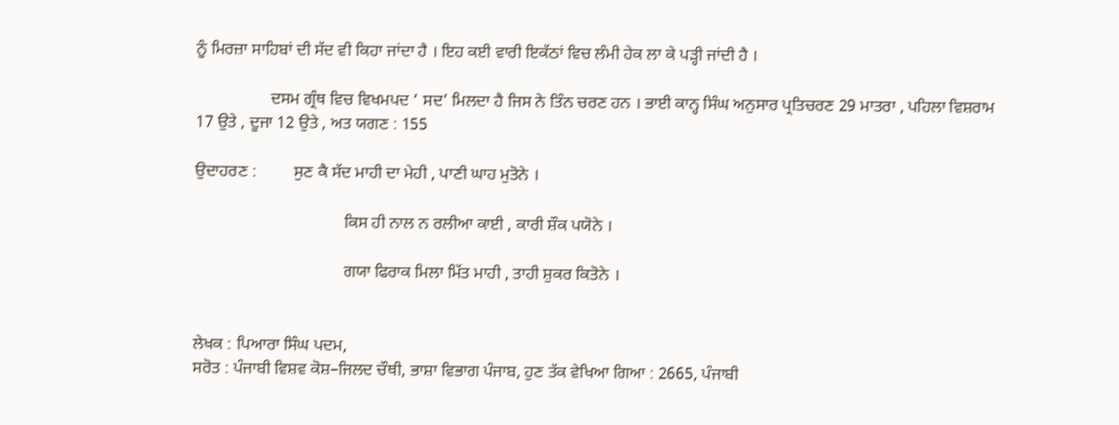ਨੂੰ ਮਿਰਜ਼ਾ ਸਾਹਿਬਾਂ ਦੀ ਸੱਦ ਵੀ ਕਿਹਾ ਜਾਂਦਾ ਹੈ । ਇਹ ਕਈ ਵਾਰੀ ਇਕੱਠਾਂ ਵਿਚ ਲੰਮੀ ਹੇਕ ਲਾ ਕੇ ਪੜ੍ਹੀ ਜਾਂਦੀ ਹੈ ।

                  ਦਸਮ ਗ੍ਰੰਥ ਵਿਚ ਵਿਖਮਪਦ ‘ ਸਦ’ ਮਿਲਦਾ ਹੈ ਜਿਸ ਨੇ ਤਿੰਨ ਚਰਣ ਹਨ । ਭਾਈ ਕਾਨ੍ਹ ਸਿੰਘ ਅਨੁਸਾਰ ਪ੍ਰਤਿਚਰਣ 29 ਮਾਤਰਾ , ਪਹਿਲਾ ਵਿਸ਼ਰਾਮ 17 ਉਤੇ , ਦੂਜਾ 12 ਉਤੇ , ਅਤ ਯਗਣ : 155

ਉਦਾਹਰਣ :         ਸੁਣ ਕੈ ਸੱਦ ਮਾਹੀ ਦਾ ਮੇਹੀ , ਪਾਣੀ ਘਾਹ ਮੁਤੋਨੇ ।

                                    ਕਿਸ ਹੀ ਨਾਲ ਨ ਰਲੀਆ ਕਾਈ , ਕਾਰੀ ਸ਼ੌਕ ਪਯੋਨੇ ।

                                    ਗਯਾ ਫਿਰਾਕ ਮਿਲਾ ਮਿੱਤ ਮਾਹੀ , ਤਾਹੀ ਸ਼ੁਕਰ ਕਿਤੋਨੇ ।


ਲੇਖਕ : ਪਿਆਰਾ ਸਿੰਘ ਪਦਮ,
ਸਰੋਤ : ਪੰਜਾਬੀ ਵਿਸ਼ਵ ਕੋਸ਼–ਜਿਲਦ ਚੌਥੀ, ਭਾਸ਼ਾ ਵਿਭਾਗ ਪੰਜਾਬ, ਹੁਣ ਤੱਕ ਵੇਖਿਆ ਗਿਆ : 2665, ਪੰਜਾਬੀ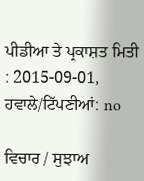ਪੀਡੀਆ ਤੇ ਪ੍ਰਕਾਸ਼ਤ ਮਿਤੀ : 2015-09-01, ਹਵਾਲੇ/ਟਿੱਪਣੀਆਂ: no

ਵਿਚਾਰ / ਸੁਝਾਅ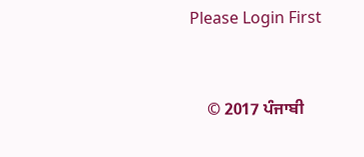Please Login First


    © 2017 ਪੰਜਾਬੀ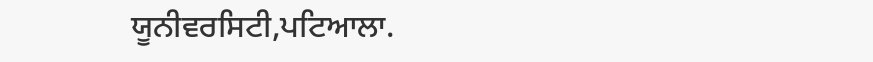ਯੂਨੀਵਰਸਿਟੀ,ਪਟਿਆਲਾ.